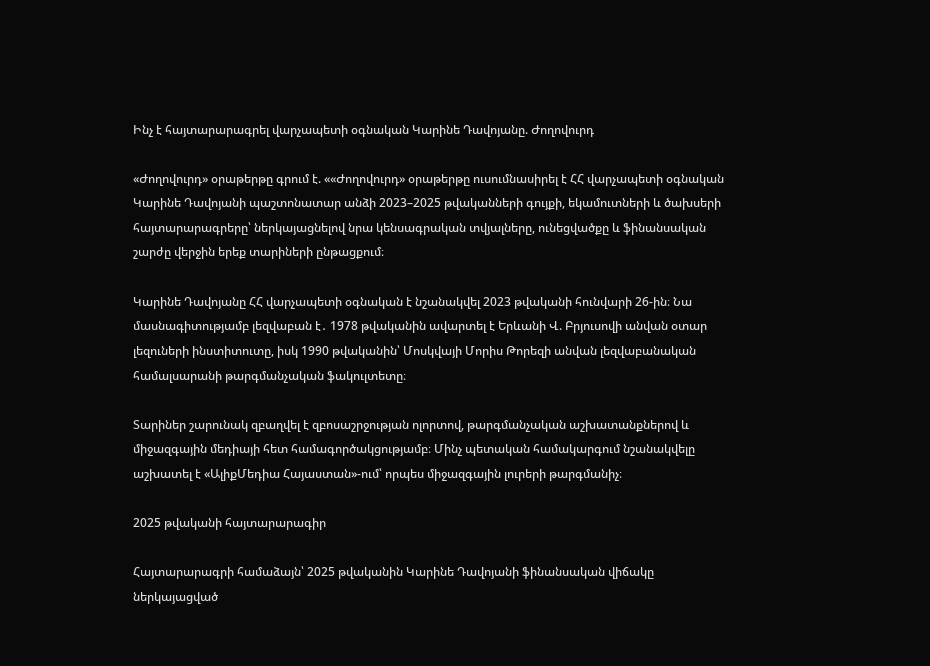Ինչ է հայտարարագրել վարչապետի օգնական Կարինե Դավոյանը. Ժողովուրդ

«Ժողովուրդ» օրաթերթը գրում է. ««Ժողովուրդ» օրաթերթը ուսումնասիրել է ՀՀ վարչապետի օգնական Կարինե Դավոյանի պաշտոնատար անձի 2023–2025 թվականների գույքի, եկամուտների և ծախսերի հայտարարագրերը՝ ներկայացնելով նրա կենսագրական տվյալները, ունեցվածքը և ֆինանսական շարժը վերջին երեք տարիների ընթացքում։

Կարինե Դավոյանը ՀՀ վարչապետի օգնական է նշանակվել 2023 թվականի հունվարի 26-ին։ Նա մասնագիտությամբ լեզվաբան է․ 1978 թվականին ավարտել է Երևանի Վ. Բրյուսովի անվան օտար լեզուների ինստիտուտը, իսկ 1990 թվականին՝ Մոսկվայի Մորիս Թորեզի անվան լեզվաբանական համալսարանի թարգմանչական ֆակուլտետը։

Տարիներ շարունակ զբաղվել է զբոսաշրջության ոլորտով, թարգմանչական աշխատանքներով և միջազգային մեդիայի հետ համագործակցությամբ։ Մինչ պետական համակարգում նշանակվելը աշխատել է «ԱլիքՄեդիա Հայաստան»-ում՝ որպես միջազգային լուրերի թարգմանիչ։

2025 թվականի հայտարարագիր

Հայտարարագրի համաձայն՝ 2025 թվականին Կարինե Դավոյանի ֆինանսական վիճակը ներկայացված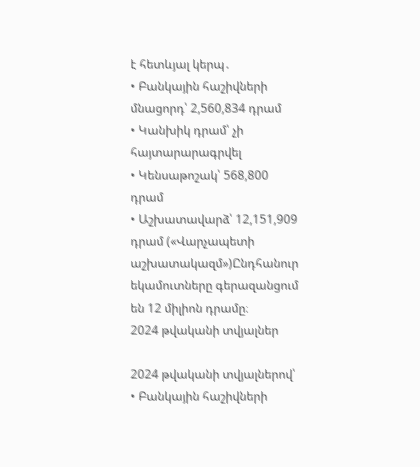է հետևյալ կերպ․
• Բանկային հաշիվների մնացորդ՝ 2,560,834 դրամ
• Կանխիկ դրամ՝ չի հայտարարագրվել
• Կենսաթոշակ՝ 568,800 դրամ
• Աշխատավարձ՝ 12,151,909 դրամ («Վարչապետի աշխատակազմ»)Ընդհանուր եկամուտները գերազանցում են 12 միլիոն դրամը։
2024 թվականի տվյալներ

2024 թվականի տվյալներով՝
• Բանկային հաշիվների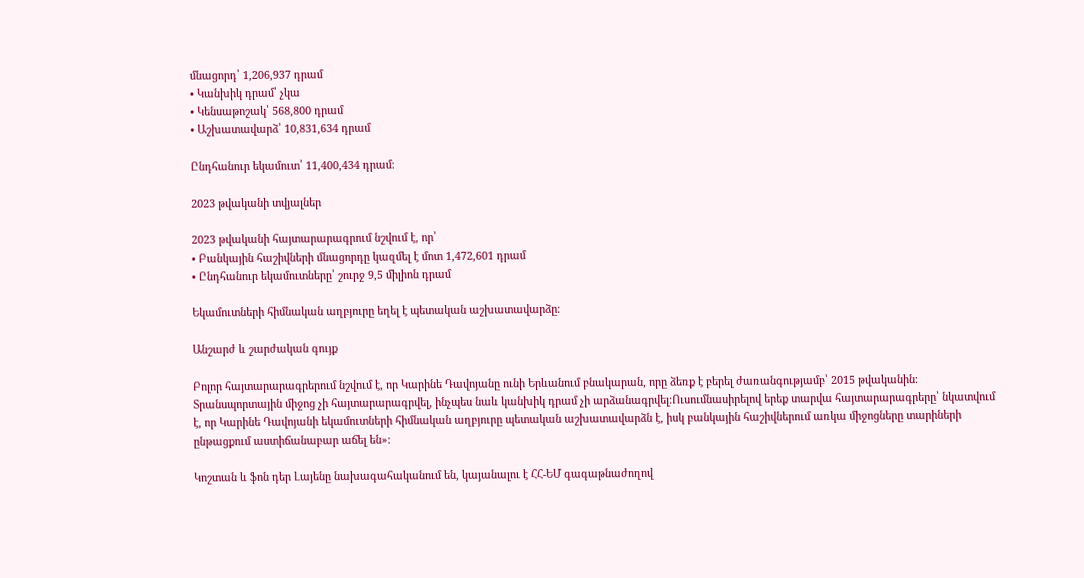մնացորդ՝ 1,206,937 դրամ
• Կանխիկ դրամ՝ չկա
• Կենսաթոշակ՝ 568,800 դրամ
• Աշխատավարձ՝ 10,831,634 դրամ

Ընդհանուր եկամուտ՝ 11,400,434 դրամ։

2023 թվականի տվյալներ

2023 թվականի հայտարարագրում նշվում է, որ՝
• Բանկային հաշիվների մնացորդը կազմել է մոտ 1,472,601 դրամ
• Ընդհանուր եկամուտները՝ շուրջ 9,5 միլիոն դրամ

Եկամուտների հիմնական աղբյուրը եղել է պետական աշխատավարձը։

Անշարժ և շարժական գույք

Բոլոր հայտարարագրերում նշվում է, որ Կարինե Դավոյանը ունի Երևանում բնակարան, որը ձեռք է բերել ժառանգությամբ՝ 2015 թվականին։ Տրանսպորտային միջոց չի հայտարարագրվել, ինչպես նաև կանխիկ դրամ չի արձանագրվել։Ուսումնասիրելով երեք տարվա հայտարարագրերը՝ նկատվում է, որ Կարինե Դավոյանի եկամուտների հիմնական աղբյուրը պետական աշխատավարձն է, իսկ բանկային հաշիվներում առկա միջոցները տարիների ընթացքում աստիճանաբար աճել են»։

Կոշտան և ֆոն դեր Լայենը նախագահականում են, կայանալու է ՀՀ-ԵՄ գագաթնաժողով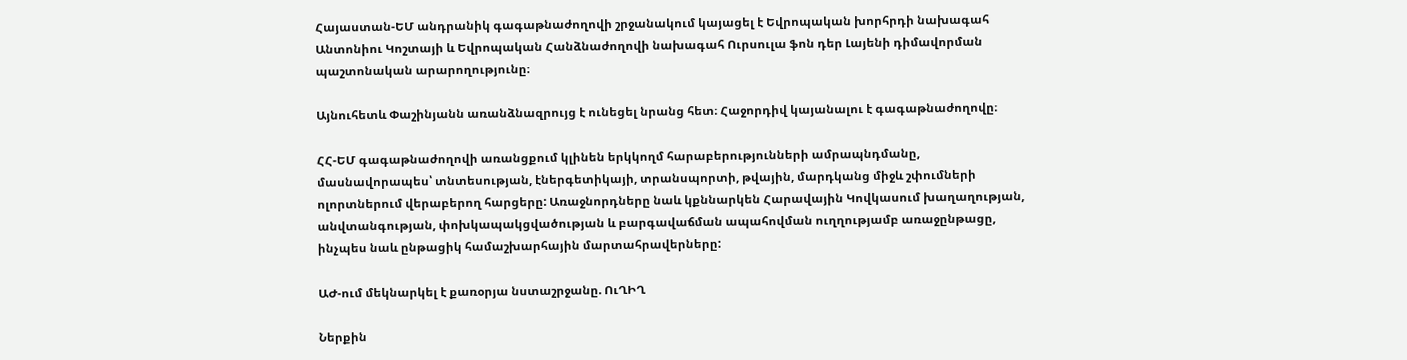Հայաստան-ԵՄ անդրանիկ գագաթնաժողովի շրջանակում կայացել է Եվրոպական խորհրդի նախագահ Անտոնիու Կոշտայի և Եվրոպական Հանձնաժողովի նախագահ Ուրսուլա ֆոն դեր Լայենի դիմավորման պաշտոնական արարողությունը։

Այնուհետև Փաշինյանն առանձնազրույց է ունեցել նրանց հետ։ Հաջորդիվ կայանալու է գագաթնաժողովը։

ՀՀ-ԵՄ գագաթնաժողովի առանցքում կլինեն երկկողմ հարաբերությունների ամրապնդմանը, մասնավորապես՝ տնտեսության, էներգետիկայի, տրանսպորտի, թվային, մարդկանց միջև շփումների ոլորտներում վերաբերող հարցերը: Առաջնորդները նաև կքննարկեն Հարավային Կովկասում խաղաղության, անվտանգության, փոխկապակցվածության և բարգավաճման ապահովման ուղղությամբ առաջընթացը, ինչպես նաև ընթացիկ համաշխարհային մարտահրավերները:

ԱԺ-ում մեկնարկել է քառօրյա նստաշրջանը. ՈւՂԻՂ

Ներքին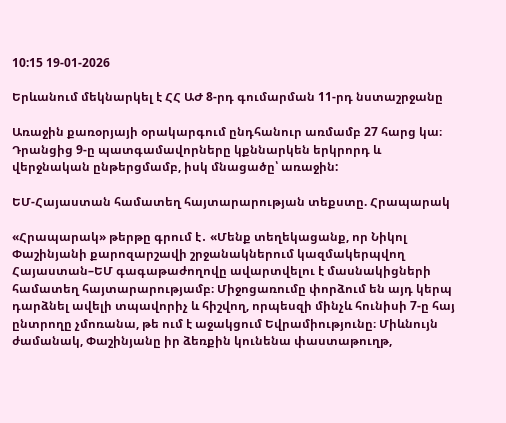10:15 19-01-2026

Երևանում մեկնարկել է ՀՀ ԱԺ 8-րդ գումարման 11-րդ նստաշրջանը

Առաջին քառօրյայի օրակարգում ընդհանուր առմամբ 27 հարց կա։ Դրանցից 9-ը պատգամավորները կքննարկեն երկրորդ և վերջնական ընթերցմամբ, իսկ մնացածը՝ առաջին:

ԵՄ-Հայաստան համատեղ հայտարարության տեքստը. Հրապարակ

«Հրապարակ» թերթը գրում է․ «Մենք տեղեկացանք, որ Նիկոլ Փաշինյանի քարոզարշավի շրջանակներում կազմակերպվող Հայաստան–ԵՄ գագաթաժողովը ավարտվելու է մասնակիցների համատեղ հայտարարությամբ։ Միջոցառումը փորձում են այդ կերպ դարձնել ավելի տպավորիչ և հիշվող, որպեսզի մինչև հունիսի 7-ը հայ ընտրողը չմոռանա, թե ում է աջակցում Եվրամիությունը։ Միևնույն ժամանակ, Փաշինյանը իր ձեռքին կունենա փաստաթուղթ,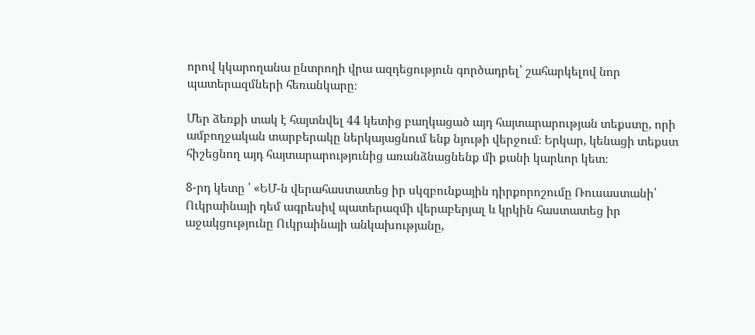որով կկարողանա ընտրողի վրա ազդեցություն գործադրել՝ շահարկելով նոր պատերազմների հեռանկարը։

Մեր ձեռքի տակ է հայտնվել 44 կետից բաղկացած այդ հայտարարության տեքստը, որի ամբողջական տարբերակը ներկայացնում ենք նյութի վերջում։ Երկար, կենացի տեքստ հիշեցնող այդ հայտարարությունից առանձնացնենք մի քանի կարևոր կետ։

8-րդ կետը ՝ «ԵՄ-ն վերահաստատեց իր սկզբունքային դիրքորոշումը Ռուսաստանի՝ Ուկրաինայի դեմ ագրեսիվ պատերազմի վերաբերյալ և կրկին հաստատեց իր աջակցությունը Ուկրաինայի անկախությանը,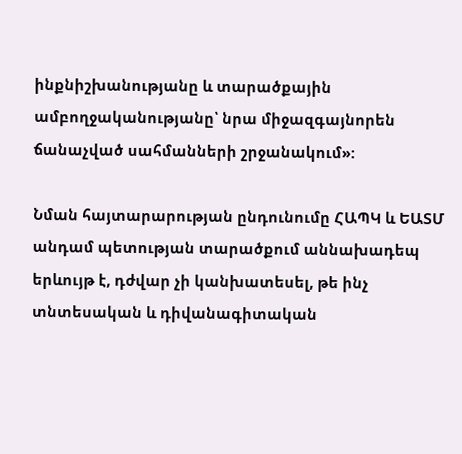ինքնիշխանությանը և տարածքային ամբողջականությանը՝ նրա միջազգայնորեն ճանաչված սահմանների շրջանակում»:

Նման հայտարարության ընդունումը ՀԱՊԿ և ԵԱՏՄ անդամ պետության տարածքում աննախադեպ երևույթ է, դժվար չի կանխատեսել, թե ինչ տնտեսական և դիվանագիտական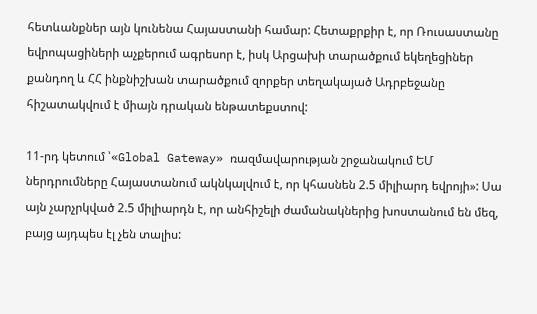հետևանքներ այն կունենա Հայաստանի համար: Հետաքրքիր է, որ Ռուսաստանը եվրոպացիների աչքերում ագրեսոր է, իսկ Արցախի տարածքում եկեղեցիներ քանդող և ՀՀ ինքնիշխան տարածքում զորքեր տեղակայած Ադրբեջանը հիշատակվում է միայն դրական ենթատեքստով:

11-րդ կետում ՝«Global Gateway» ռազմավարության շրջանակում ԵՄ ներդրումները Հայաստանում ակնկալվում է, որ կհասնեն 2.5 միլիարդ եվրոյի»: Սա այն չարչրկված 2.5 միլիարդն է, որ անհիշելի ժամանակներից խոստանում են մեզ, բայց այդպես էլ չեն տալիս: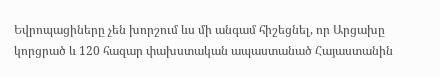Եվրոպացիները չեն խորշում ևս մի անգամ հիշեցնել, որ Արցախը կորցրած և 120 հազար փախստական ապաստանած Հայաստանին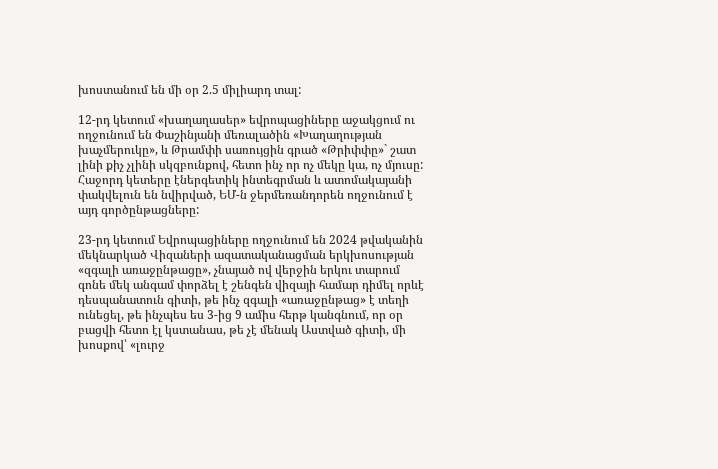խոստանում են մի օր 2.5 միլիարդ տալ:

12-րդ կետում «խաղաղասեր» եվրոպացիները աջակցում ու ողջունում են Փաշինյանի մեռալածին «Խաղաղության խաչմերուկը», և Թրամփի սառույցին գրած «Թրիփփը»` շատ լինի քիչ չլինի սկզբունքով, հետո ինչ որ ոչ մեկը կա, ոչ մյուսը:
Հաջորդ կետերը էներգետիկ ինտեգրման և ատոմակայանի փակվելուն են նվիրված, ԵՄ-ն ջերմեռանդորեն ողջունում է այդ գործընթացները:

23-րդ կետում Եվրոպացիները ողջունում են 2024 թվականին մեկնարկած Վիզաների ազատականացման երկխոսության «զգալի առաջընթացը», չնայած ով վերջին երկու տարում գոնե մեկ անգամ փորձել է շենգեն վիզայի համար դիմել որևէ դեսպանատուն գիտի, թե ինչ զգալի «առաջընթաց» է տեղի ունեցել, թե ինչպես ես 3-ից 9 ամիս հերթ կանգնում, որ օր բացվի հետո էլ կստանաս, թե չէ մենակ Աստված գիտի, մի խոսքով՝ «լուրջ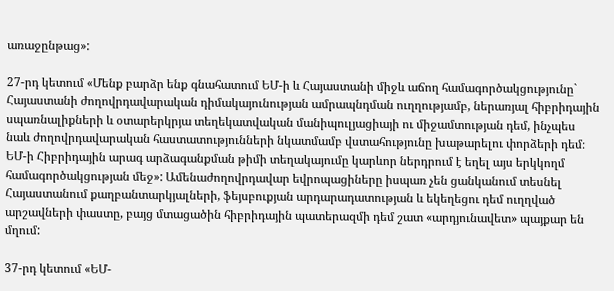առաջընթաց»:

27-րդ կետում «Մենք բարձր ենք գնահատում ԵՄ-ի և Հայաստանի միջև աճող համագործակցությունը` Հայաստանի ժողովրդավարական դիմակայունության ամրապնդման ուղղությամբ, ներառյալ հիբրիդային սպառնալիքների և օտարերկրյա տեղեկատվական մանիպուլյացիայի ու միջամտության դեմ, ինչպես նաև ժողովրդավարական հաստատությունների նկատմամբ վստահությունը խաթարելու փորձերի դեմ։ ԵՄ-ի Հիբրիդային արագ արձագանքման թիմի տեղակայումը կարևոր ներդրում է եղել այս երկկողմ համագործակցության մեջ»: Ամենաժողովրդավար եվրոպացիները իսպառ չեն ցանկանում տեսնել Հայաստանում քաղբանտարկյալների, ֆեյսբուքյան արդարադատության և եկեղեցու դեմ ուղղված արշավների փաստը, բայց մտացածին հիբրիդային պատերազմի դեմ շատ «արդյունավետ» պայքար են մղում:

37-րդ կետում «ԵՄ-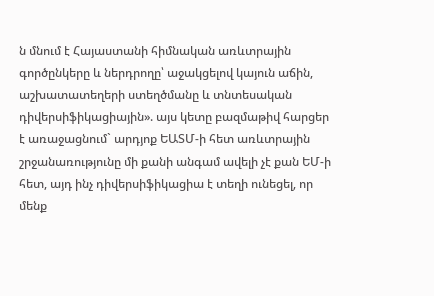ն մնում է Հայաստանի հիմնական առևտրային գործընկերը և ներդրողը՝ աջակցելով կայուն աճին, աշխատատեղերի ստեղծմանը և տնտեսական դիվերսիֆիկացիային». այս կետը բազմաթիվ հարցեր է առաջացնում` արդյոք ԵԱՏՄ-ի հետ առևտրային շրջանառությունը մի քանի անգամ ավելի չէ քան ԵՄ-ի հետ, այդ ինչ դիվերսիֆիկացիա է տեղի ունեցել, որ մենք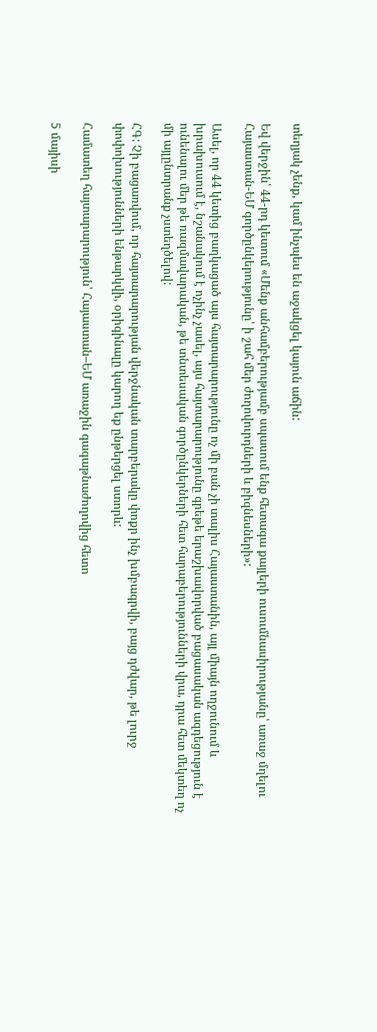տեղյակ չենք, կամ ինչպես են աջակցել կայուն աճին:

Եվ վերջին՝ 44-րդ կետում «Մենք անհամբերությամբ սպասում ենք հետագա քայլերի ուսումնասիրությանը՝ առաջ մղելու Հայաստան-ԵՄ գործընկերությունը՝ ի շահ մեր ժողովուրդների և բիզնեսների»:

Ասել, որ 44 կետից բաղկացած այս հայտարարությունը ոչ մի բան չի տալիս Հայաստանին, այլ միայն ողջունում և խրախուսում է, նշանակում է ոչինչ չասել, այս հայտարարությունը գրեթե երաշխավորված բացասական ազդեցություն է ունենալու մեր թե ռազմավարական, թե տնտեսական գործընկերների հետ հարաբերությունների վրա, դրա հետ մեկտեղ ոչ մի այլընտրանք չստեղծելով:

ՀԳ: Չի բացառվում, որ հայտարարության վերջնական տարբերակը փոքր ինչ խմբագրվի, բայց դժվար, թե լուրջ փոփոխությունների ենթարկվի, օրիգինալը կարող եք ընթերցել ստորև:

Համատեղ հայտարարություն՝ Հայաստան–ԵՄ առաջին գագաթնաժողովից հետո

5 մայիսի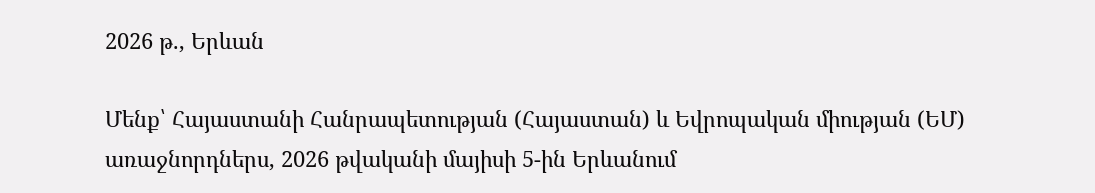2026 թ., Երևան

Մենք՝ Հայաստանի Հանրապետության (Հայաստան) և Եվրոպական միության (ԵՄ) առաջնորդներս, 2026 թվականի մայիսի 5-ին Երևանում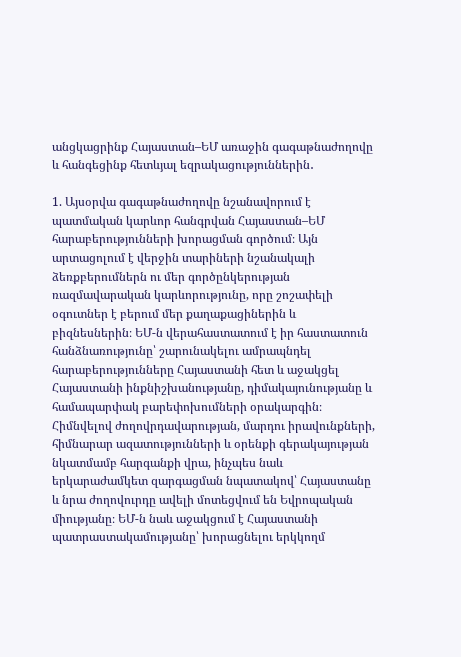անցկացրինք Հայաստան–ԵՄ առաջին գագաթնաժողովը և հանգեցինք հետևյալ եզրակացություններին․

1. Այսօրվա գագաթնաժողովը նշանավորում է պատմական կարևոր հանգրվան Հայաստան–ԵՄ հարաբերությունների խորացման գործում։ Այն արտացոլում է վերջին տարիների նշանակալի ձեռքբերումներն ու մեր գործընկերության ռազմավարական կարևորությունը, որը շոշափելի օգուտներ է բերում մեր քաղաքացիներին և բիզնեսներին։ ԵՄ-ն վերահաստատում է իր հաստատուն հանձնառությունը՝ շարունակելու ամրապնդել հարաբերությունները Հայաստանի հետ և աջակցել Հայաստանի ինքնիշխանությանը, դիմակայունությանը և համապարփակ բարեփոխումների օրակարգին։ Հիմնվելով ժողովրդավարության, մարդու իրավունքների, հիմնարար ազատությունների և օրենքի գերակայության նկատմամբ հարգանքի վրա, ինչպես նաև երկարաժամկետ զարգացման նպատակով՝ Հայաստանը և նրա ժողովուրդը ավելի մոտեցվում են Եվրոպական միությանը։ ԵՄ-ն նաև աջակցում է Հայաստանի պատրաստակամությանը՝ խորացնելու երկկողմ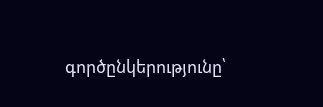գործընկերությունը՝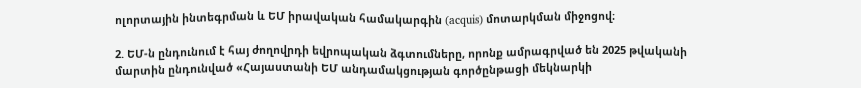ոլորտային ինտեգրման և ԵՄ իրավական համակարգին (acquis) մոտարկման միջոցով։

2. ԵՄ-ն ընդունում է հայ ժողովրդի եվրոպական ձգտումները, որոնք ամրագրված են 2025 թվականի մարտին ընդունված «Հայաստանի ԵՄ անդամակցության գործընթացի մեկնարկի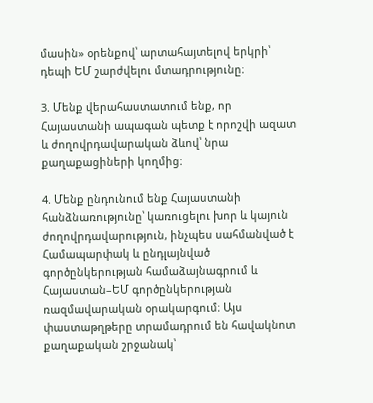մասին» օրենքով՝ արտահայտելով երկրի՝ դեպի ԵՄ շարժվելու մտադրությունը։

3. Մենք վերահաստատում ենք, որ Հայաստանի ապագան պետք է որոշվի ազատ և ժողովրդավարական ձևով՝ նրա քաղաքացիների կողմից։

4. Մենք ընդունում ենք Հայաստանի հանձնառությունը՝ կառուցելու խոր և կայուն ժողովրդավարություն, ինչպես սահմանված է Համապարփակ և ընդլայնված գործընկերության համաձայնագրում և Հայաստան–ԵՄ գործընկերության ռազմավարական օրակարգում։ Այս փաստաթղթերը տրամադրում են հավակնոտ քաղաքական շրջանակ՝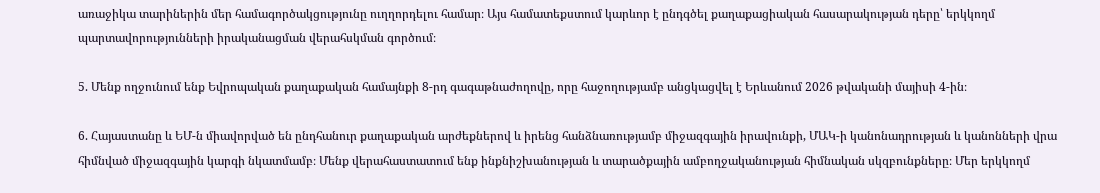առաջիկա տարիներին մեր համագործակցությունը ուղղորդելու համար։ Այս համատեքստում կարևոր է ընդգծել քաղաքացիական հասարակության դերը՝ երկկողմ պարտավորությունների իրականացման վերահսկման գործում։

5. Մենք ողջունում ենք Եվրոպական քաղաքական համայնքի 8-րդ գագաթնաժողովը, որը հաջողությամբ անցկացվել է Երևանում 2026 թվականի մայիսի 4-ին։

6. Հայաստանը և ԵՄ-ն միավորված են ընդհանուր քաղաքական արժեքներով և իրենց հանձնառությամբ միջազգային իրավունքի, ՄԱԿ-ի կանոնադրության և կանոնների վրա հիմնված միջազգային կարգի նկատմամբ։ Մենք վերահաստատում ենք ինքնիշխանության և տարածքային ամբողջականության հիմնական սկզբունքները։ Մեր երկկողմ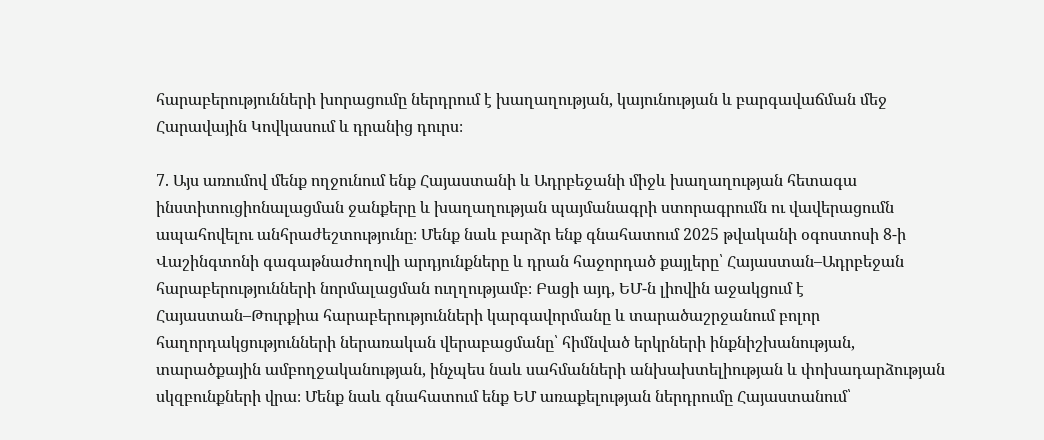հարաբերությունների խորացումը ներդրում է խաղաղության, կայունության և բարգավաճման մեջ Հարավային Կովկասում և դրանից դուրս։

7. Այս առումով մենք ողջունում ենք Հայաստանի և Ադրբեջանի միջև խաղաղության հետագա ինստիտուցիոնալացման ջանքերը և խաղաղության պայմանագրի ստորագրումն ու վավերացումն ապահովելու անհրաժեշտությունը։ Մենք նաև բարձր ենք գնահատում 2025 թվականի օգոստոսի 8-ի Վաշինգտոնի գագաթնաժողովի արդյունքները և դրան հաջորդած քայլերը՝ Հայաստան–Ադրբեջան հարաբերությունների նորմալացման ուղղությամբ։ Բացի այդ, ԵՄ-ն լիովին աջակցում է Հայաստան–Թուրքիա հարաբերությունների կարգավորմանը և տարածաշրջանում բոլոր հաղորդակցությունների ներառական վերաբացմանը՝ հիմնված երկրների ինքնիշխանության, տարածքային ամբողջականության, ինչպես նաև սահմանների անխախտելիության և փոխադարձության սկզբունքների վրա։ Մենք նաև գնահատում ենք ԵՄ առաքելության ներդրումը Հայաստանում՝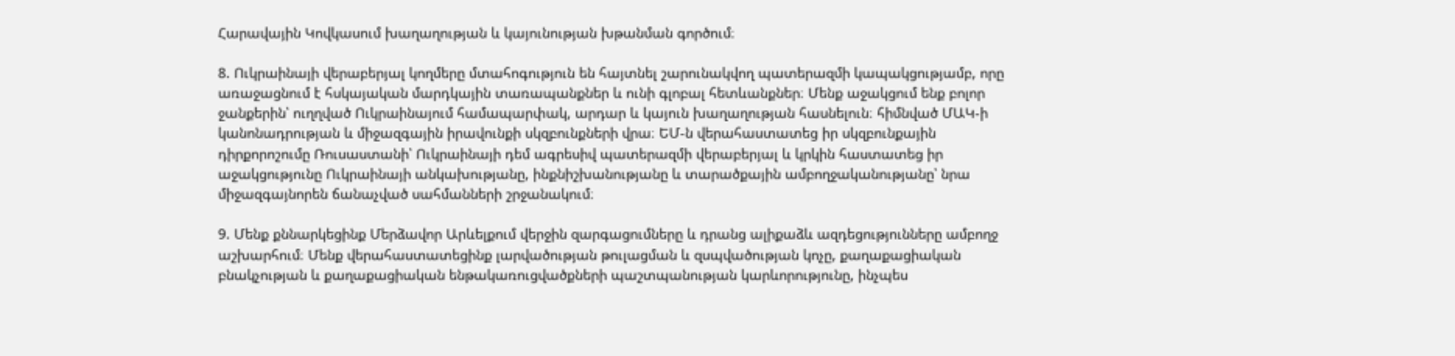Հարավային Կովկասում խաղաղության և կայունության խթանման գործում։

8. Ուկրաինայի վերաբերյալ կողմերը մտահոգություն են հայտնել շարունակվող պատերազմի կապակցությամբ, որը առաջացնում է հսկայական մարդկային տառապանքներ և ունի գլոբալ հետևանքներ։ Մենք աջակցում ենք բոլոր ջանքերին՝ ուղղված Ուկրաինայում համապարփակ, արդար և կայուն խաղաղության հասնելուն։ հիմնված ՄԱԿ-ի կանոնադրության և միջազգային իրավունքի սկզբունքների վրա։ ԵՄ-ն վերահաստատեց իր սկզբունքային դիրքորոշումը Ռուսաստանի՝ Ուկրաինայի դեմ ագրեսիվ պատերազմի վերաբերյալ և կրկին հաստատեց իր աջակցությունը Ուկրաինայի անկախությանը, ինքնիշխանությանը և տարածքային ամբողջականությանը՝ նրա միջազգայնորեն ճանաչված սահմանների շրջանակում։

9. Մենք քննարկեցինք Մերձավոր Արևելքում վերջին զարգացումները և դրանց ալիքաձև ազդեցությունները ամբողջ աշխարհում։ Մենք վերահաստատեցինք լարվածության թուլացման և զսպվածության կոչը, քաղաքացիական բնակչության և քաղաքացիական ենթակառուցվածքների պաշտպանության կարևորությունը, ինչպես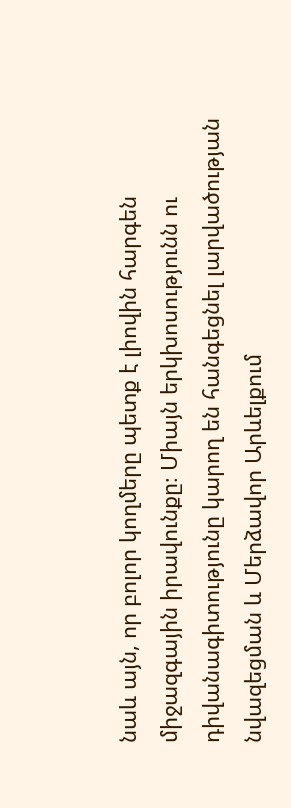նաև այն, որ բոլոր կողմերը պետք է լիովին հարգեն միջազգային իրավունքը։ Միայն երկխոսությունն ու դիվանագիտությունը կարող են հանգեցնել լարվածության նվազեցման և Մերձավոր Արևելքում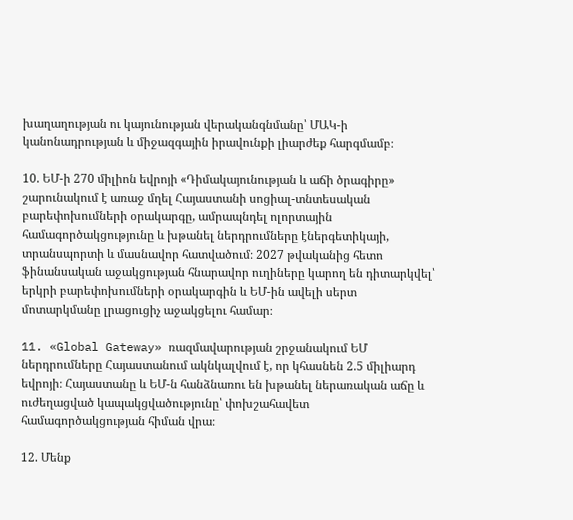խաղաղության ու կայունության վերականգնմանը՝ ՄԱԿ-ի կանոնադրության և միջազգային իրավունքի լիարժեք հարգմամբ։

10. ԵՄ-ի 270 միլիոն եվրոյի «Դիմակայունության և աճի ծրագիրը» շարունակում է առաջ մղել Հայաստանի սոցիալ-տնտեսական բարեփոխումների օրակարգը, ամրապնդել ոլորտային համագործակցությունը և խթանել ներդրումները էներգետիկայի, տրանսպորտի և մասնավոր հատվածում։ 2027 թվականից հետո ֆինանսական աջակցության հնարավոր ուղիները կարող են դիտարկվել՝ երկրի բարեփոխումների օրակարգին և ԵՄ-ին ավելի սերտ մոտարկմանը լրացուցիչ աջակցելու համար։

11. «Global Gateway» ռազմավարության շրջանակում ԵՄ ներդրումները Հայաստանում ակնկալվում է, որ կհասնեն 2.5 միլիարդ եվրոյի։ Հայաստանը և ԵՄ-ն հանձնառու են խթանել ներառական աճը և ուժեղացված կապակցվածությունը՝ փոխշահավետ համագործակցության հիման վրա։

12. Մենք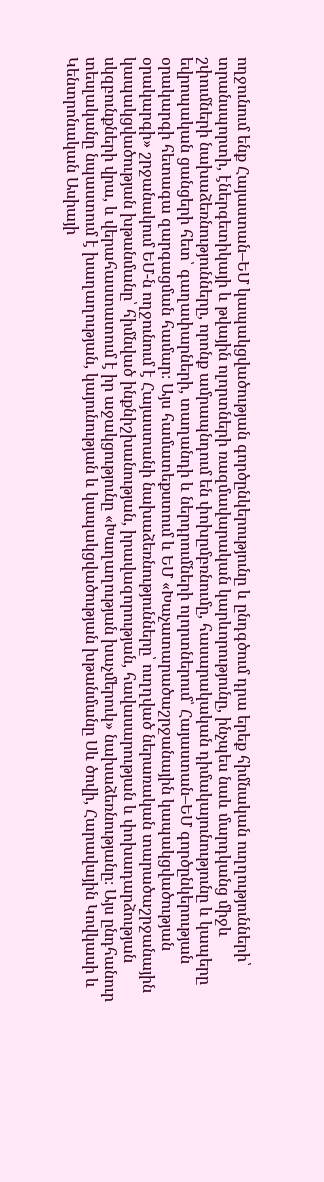ողջունում ենք Հայաստան–ԵՄ կապակցվածության գործընկերությունը և ընդգծում դրա երեք հիմնական ուղղությունների՝ տրանսպորտի, էներգետիկայի և թվային ոլորտների ռազմավարական կարևորությունը, ինչպես նաև մարդկանց միջև շփումների նախաձեռնությունները, որոնք ամրապնդում են փոխըմբռնումը, հասարակական դիմակայունությունը և կապերը եվրոպական ցանցերի հետ՝ գաղափարների, տաղանդի և ներդրումների ոլորտներում՝ Հայաստան–ԵՄ գործընկերության օրակարգի հետագա զարգացման համար։ Այս համատեքստում և ԵՄ «Խաչատարածաշրջանային կապակցվածության օրակարգի» շրջանակում ԵՄ-ն ողջունում է Հայաստանի նախաձեռնությունները՝ ուղղված ներառական տարածաշրջանային կապակցվածության խթանմանը՝ հիմնված ինքնիշխանության, իրավազորության, հավասարության և փոխադարձության սկզբունքների վրա, և վերահաստատում է իր աջակցությունը «Խաղաղության խաչմերուկ» նախաձեռնությանը։ Այս ընդհանուր տեսլականը նպաստում է խաղաղության, կայունության և կապակցվածության խթանմանը Սև ծովի, Հարավային Կովկասի և Կենտրոնական Ասիայի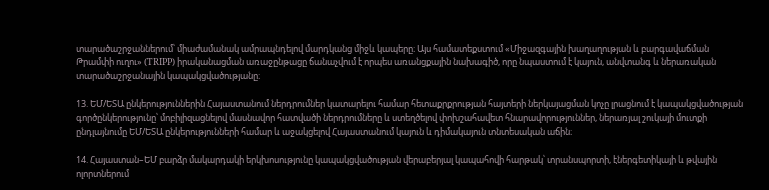տարածաշրջաններում՝ միաժամանակ ամրապնդելով մարդկանց միջև կապերը։ Այս համատեքստում «Միջազգային խաղաղության և բարգավաճման Թրամփի ուղու» (TRIPP) իրականացման առաջընթացը ճանաչվում է որպես առանցքային նախագիծ, որը նպաստում է կայուն, անվտանգ և ներառական տարածաշրջանային կապակցվածությանը։

13. ԵՄ/ԵՏԱ ընկերություններին Հայաստանում ներդրումներ կատարելու համար հետաքրքրության հայտերի ներկայացման կոչը լրացնում է կապակցվածության գործընկերությունը՝ մոբիլիզացնելով մասնավոր հատվածի ներդրումները և ստեղծելով փոխշահավետ հնարավորություններ, ներառյալ շուկայի մուտքի ընդլայնումը ԵՄ/ԵՏԱ ընկերությունների համար և աջակցելով Հայաստանում կայուն և դիմակայուն տնտեսական աճին։

14. Հայաստան–ԵՄ բարձր մակարդակի երկխոսությունը կապակցվածության վերաբերյալ կապահովի հարթակ՝ տրանսպորտի, էներգետիկայի և թվային ոլորտներում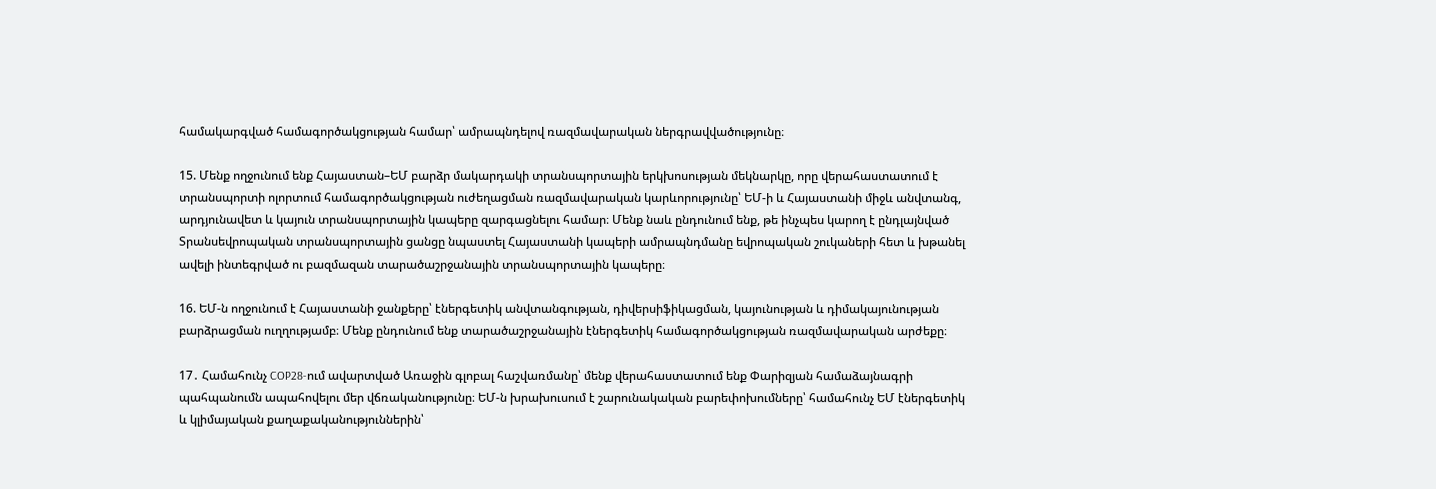համակարգված համագործակցության համար՝ ամրապնդելով ռազմավարական ներգրավվածությունը։

15. Մենք ողջունում ենք Հայաստան–ԵՄ բարձր մակարդակի տրանսպորտային երկխոսության մեկնարկը, որը վերահաստատում է տրանսպորտի ոլորտում համագործակցության ուժեղացման ռազմավարական կարևորությունը՝ ԵՄ-ի և Հայաստանի միջև անվտանգ, արդյունավետ և կայուն տրանսպորտային կապերը զարգացնելու համար։ Մենք նաև ընդունում ենք, թե ինչպես կարող է ընդլայնված Տրանսեվրոպական տրանսպորտային ցանցը նպաստել Հայաստանի կապերի ամրապնդմանը եվրոպական շուկաների հետ և խթանել ավելի ինտեգրված ու բազմազան տարածաշրջանային տրանսպորտային կապերը։

16. ԵՄ-ն ողջունում է Հայաստանի ջանքերը՝ էներգետիկ անվտանգության, դիվերսիֆիկացման, կայունության և դիմակայունության բարձրացման ուղղությամբ։ Մենք ընդունում ենք տարածաշրջանային էներգետիկ համագործակցության ռազմավարական արժեքը։

17․ Համահունչ COP28-ում ավարտված Առաջին գլոբալ հաշվառմանը՝ մենք վերահաստատում ենք Փարիզյան համաձայնագրի պահպանումն ապահովելու մեր վճռականությունը։ ԵՄ-ն խրախուսում է շարունակական բարեփոխումները՝ համահունչ ԵՄ էներգետիկ և կլիմայական քաղաքականություններին՝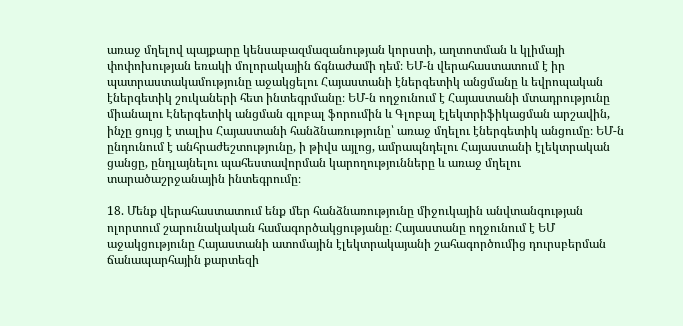առաջ մղելով պայքարը կենսաբազմազանության կորստի, աղտոտման և կլիմայի փոփոխության եռակի մոլորակային ճգնաժամի դեմ։ ԵՄ-ն վերահաստատում է իր պատրաստակամությունը աջակցելու Հայաստանի էներգետիկ անցմանը և եվրոպական էներգետիկ շուկաների հետ ինտեգրմանը։ ԵՄ-ն ողջունում է Հայաստանի մտադրությունը միանալու Էներգետիկ անցման գլոբալ ֆորումին և Գլոբալ էլեկտրիֆիկացման արշավին, ինչը ցույց է տալիս Հայաստանի հանձնառությունը՝ առաջ մղելու էներգետիկ անցումը։ ԵՄ-ն ընդունում է անհրաժեշտությունը, ի թիվս այլոց, ամրապնդելու Հայաստանի էլեկտրական ցանցը, ընդլայնելու պահեստավորման կարողությունները և առաջ մղելու տարածաշրջանային ինտեգրումը։

18. Մենք վերահաստատում ենք մեր հանձնառությունը միջուկային անվտանգության ոլորտում շարունակական համագործակցությանը։ Հայաստանը ողջունում է ԵՄ աջակցությունը Հայաստանի ատոմային էլեկտրակայանի շահագործումից դուրսբերման ճանապարհային քարտեզի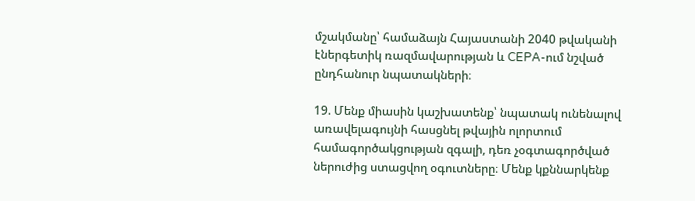մշակմանը՝ համաձայն Հայաստանի 2040 թվականի էներգետիկ ռազմավարության և CEPA-ում նշված ընդհանուր նպատակների։

19. Մենք միասին կաշխատենք՝ նպատակ ունենալով առավելագույնի հասցնել թվային ոլորտում համագործակցության զգալի, դեռ չօգտագործված ներուժից ստացվող օգուտները։ Մենք կքննարկենք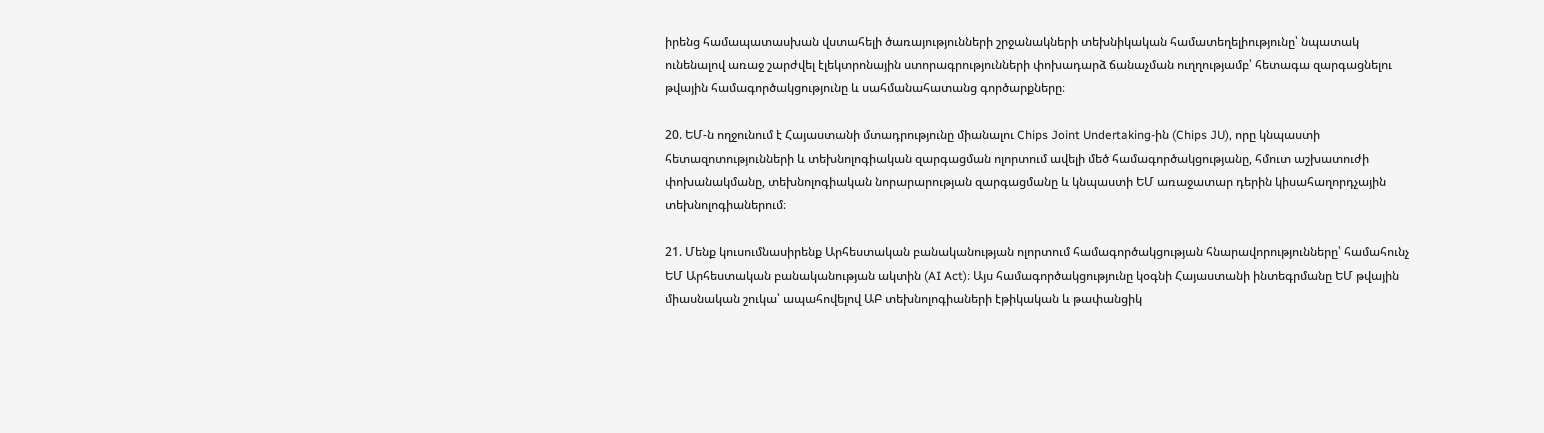իրենց համապատասխան վստահելի ծառայությունների շրջանակների տեխնիկական համատեղելիությունը՝ նպատակ ունենալով առաջ շարժվել էլեկտրոնային ստորագրությունների փոխադարձ ճանաչման ուղղությամբ՝ հետագա զարգացնելու թվային համագործակցությունը և սահմանահատանց գործարքները։

20. ԵՄ-ն ողջունում է Հայաստանի մտադրությունը միանալու Chips Joint Undertaking-ին (Chips JU), որը կնպաստի հետազոտությունների և տեխնոլոգիական զարգացման ոլորտում ավելի մեծ համագործակցությանը, հմուտ աշխատուժի փոխանակմանը, տեխնոլոգիական նորարարության զարգացմանը և կնպաստի ԵՄ առաջատար դերին կիսահաղորդչային տեխնոլոգիաներում։

21. Մենք կուսումնասիրենք Արհեստական բանականության ոլորտում համագործակցության հնարավորությունները՝ համահունչ ԵՄ Արհեստական բանականության ակտին (AI Act)։ Այս համագործակցությունը կօգնի Հայաստանի ինտեգրմանը ԵՄ թվային միասնական շուկա՝ ապահովելով ԱԲ տեխնոլոգիաների էթիկական և թափանցիկ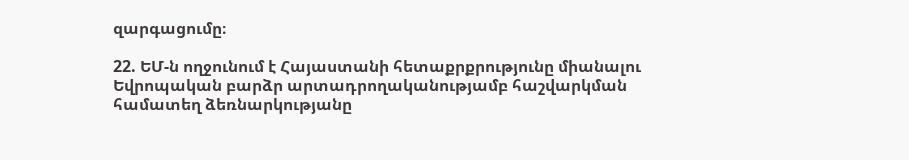զարգացումը։

22. ԵՄ-ն ողջունում է Հայաստանի հետաքրքրությունը միանալու Եվրոպական բարձր արտադրողականությամբ հաշվարկման համատեղ ձեռնարկությանը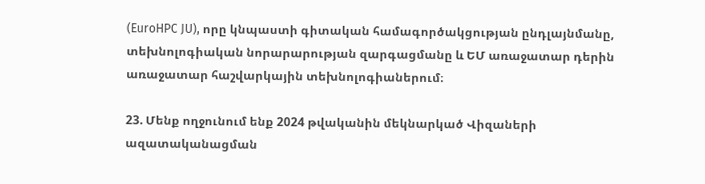(EuroHPC JU), որը կնպաստի գիտական համագործակցության ընդլայնմանը, տեխնոլոգիական նորարարության զարգացմանը և ԵՄ առաջատար դերին առաջատար հաշվարկային տեխնոլոգիաներում։

23. Մենք ողջունում ենք 2024 թվականին մեկնարկած Վիզաների ազատականացման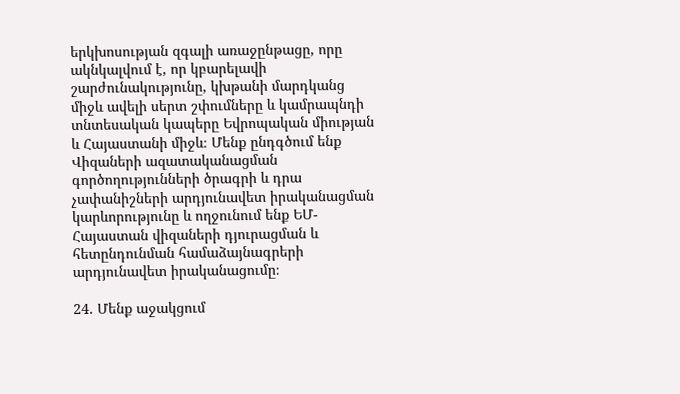երկխոսության զգալի առաջընթացը, որը ակնկալվում է, որ կբարելավի շարժունակությունը, կխթանի մարդկանց միջև ավելի սերտ շփումները և կամրապնդի տնտեսական կապերը Եվրոպական միության և Հայաստանի միջև։ Մենք ընդգծում ենք Վիզաների ազատականացման գործողությունների ծրագրի և դրա չափանիշների արդյունավետ իրականացման կարևորությունը և ողջունում ենք ԵՄ-Հայաստան վիզաների դյուրացման և հետընդունման համաձայնագրերի արդյունավետ իրականացումը։

24. Մենք աջակցում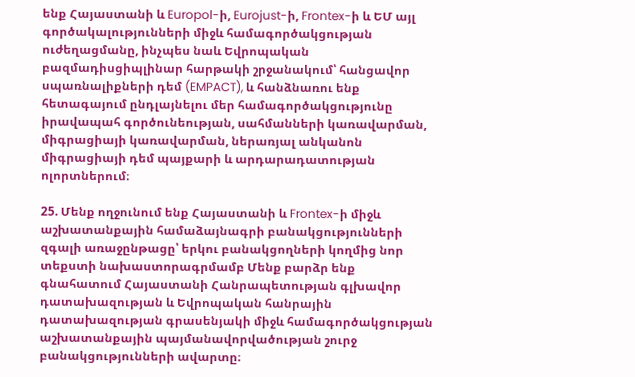ենք Հայաստանի և Europol-ի, Eurojust-ի, Frontex-ի և ԵՄ այլ գործակալությունների միջև համագործակցության ուժեղացմանը, ինչպես նաև Եվրոպական բազմադիսցիպլինար հարթակի շրջանակում՝ հանցավոր սպառնալիքների դեմ (EMPACT), և հանձնառու ենք հետագայում ընդլայնելու մեր համագործակցությունը իրավապահ գործունեության, սահմանների կառավարման, միգրացիայի կառավարման, ներառյալ անկանոն միգրացիայի դեմ պայքարի և արդարադատության ոլորտներում։

25. Մենք ողջունում ենք Հայաստանի և Frontex-ի միջև աշխատանքային համաձայնագրի բանակցությունների զգալի առաջընթացը՝ երկու բանակցողների կողմից նոր տեքստի նախաստորագրմամբ Մենք բարձր ենք գնահատում Հայաստանի Հանրապետության գլխավոր դատախազության և Եվրոպական հանրային դատախազության գրասենյակի միջև համագործակցության աշխատանքային պայմանավորվածության շուրջ բանակցությունների ավարտը։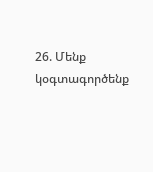26. Մենք կօգտագործենք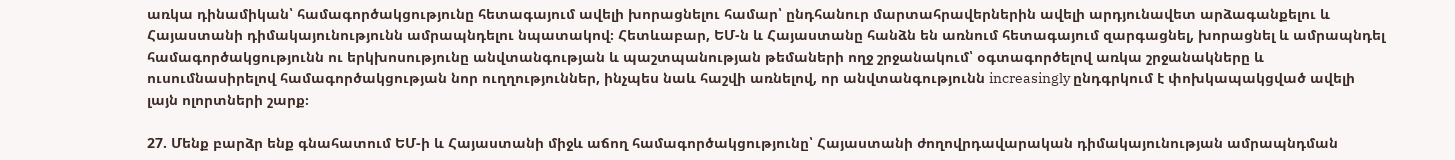առկա դինամիկան՝ համագործակցությունը հետագայում ավելի խորացնելու համար՝ ընդհանուր մարտահրավերներին ավելի արդյունավետ արձագանքելու և Հայաստանի դիմակայունությունն ամրապնդելու նպատակով։ Հետևաբար, ԵՄ-ն և Հայաստանը հանձն են առնում հետագայում զարգացնել, խորացնել և ամրապնդել համագործակցությունն ու երկխոսությունը անվտանգության և պաշտպանության թեմաների ողջ շրջանակում՝ օգտագործելով առկա շրջանակները և ուսումնասիրելով համագործակցության նոր ուղղություններ, ինչպես նաև հաշվի առնելով, որ անվտանգությունն increasingly ընդգրկում է փոխկապակցված ավելի լայն ոլորտների շարք։

27. Մենք բարձր ենք գնահատում ԵՄ-ի և Հայաստանի միջև աճող համագործակցությունը՝ Հայաստանի ժողովրդավարական դիմակայունության ամրապնդման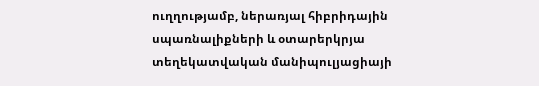ուղղությամբ, ներառյալ հիբրիդային սպառնալիքների և օտարերկրյա տեղեկատվական մանիպուլյացիայի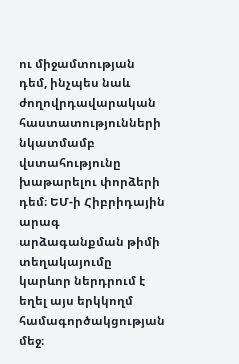ու միջամտության դեմ, ինչպես նաև ժողովրդավարական հաստատությունների նկատմամբ վստահությունը խաթարելու փորձերի դեմ։ ԵՄ-ի Հիբրիդային արագ արձագանքման թիմի տեղակայումը կարևոր ներդրում է եղել այս երկկողմ համագործակցության մեջ։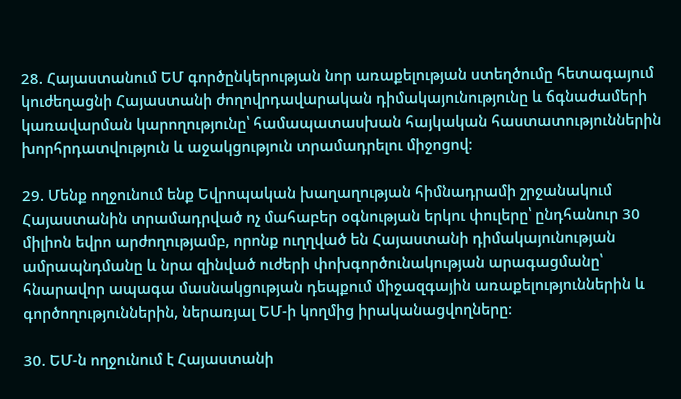28. Հայաստանում ԵՄ գործընկերության նոր առաքելության ստեղծումը հետագայում կուժեղացնի Հայաստանի ժողովրդավարական դիմակայունությունը և ճգնաժամերի կառավարման կարողությունը՝ համապատասխան հայկական հաստատություններին խորհրդատվություն և աջակցություն տրամադրելու միջոցով։

29. Մենք ողջունում ենք Եվրոպական խաղաղության հիմնադրամի շրջանակում Հայաստանին տրամադրված ոչ մահաբեր օգնության երկու փուլերը՝ ընդհանուր 30 միլիոն եվրո արժողությամբ, որոնք ուղղված են Հայաստանի դիմակայունության ամրապնդմանը և նրա զինված ուժերի փոխգործունակության արագացմանը՝ հնարավոր ապագա մասնակցության դեպքում միջազգային առաքելություններին և գործողություններին, ներառյալ ԵՄ-ի կողմից իրականացվողները։

30. ԵՄ-ն ողջունում է Հայաստանի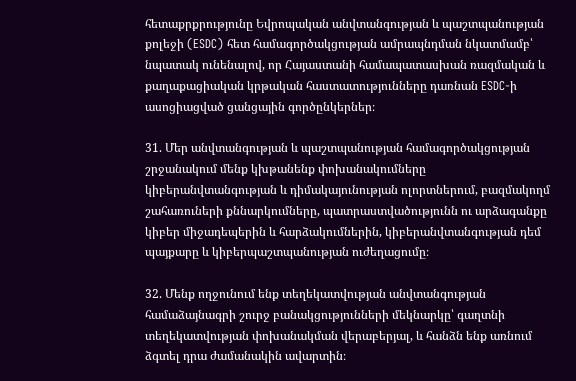հետաքրքրությունը Եվրոպական անվտանգության և պաշտպանության քոլեջի (ESDC) հետ համագործակցության ամրապնդման նկատմամբ՝ նպատակ ունենալով, որ Հայաստանի համապատասխան ռազմական և քաղաքացիական կրթական հաստատությունները դառնան ESDC-ի ասոցիացված ցանցային գործընկերներ։

31. Մեր անվտանգության և պաշտպանության համագործակցության շրջանակում մենք կխթանենք փոխանակումները կիբերանվտանգության և դիմակայունության ոլորտներում, բազմակողմ շահառուների քննարկումները, պատրաստվածությունն ու արձագանքը կիբեր միջադեպերին և հարձակումներին, կիբերանվտանգության դեմ պայքարը և կիբերպաշտպանության ուժեղացումը։

32. Մենք ողջունում ենք տեղեկատվության անվտանգության համաձայնագրի շուրջ բանակցությունների մեկնարկը՝ գաղտնի տեղեկատվության փոխանակման վերաբերյալ, և հանձն ենք առնում ձգտել դրա ժամանակին ավարտին։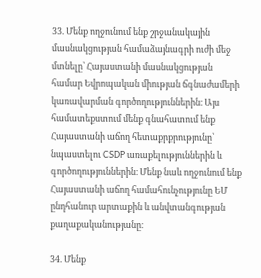33. Մենք ողջունում ենք շրջանակային մասնակցության համաձայնագրի ուժի մեջ մտնելը՝ Հայաստանի մասնակցության համար Եվրոպական միության ճգնաժամերի կառավարման գործողություններին։ Այս համատեքստում մենք գնահատում ենք Հայաստանի աճող հետաքրքրությունը՝ նպաստելու CSDP առաքելություններին և գործողություններին։ Մենք նաև ողջունում ենք Հայաստանի աճող համահունչությունը ԵՄ ընդհանուր արտաքին և անվտանգության քաղաքականությանը։

34. Մենք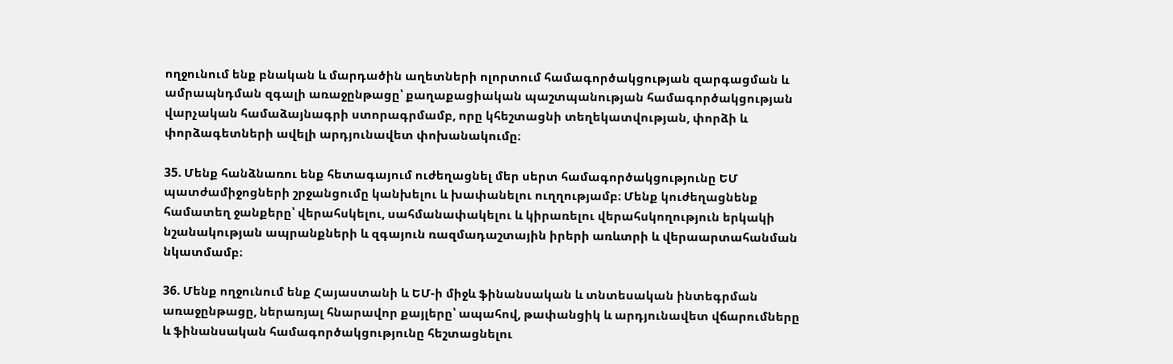ողջունում ենք բնական և մարդածին աղետների ոլորտում համագործակցության զարգացման և ամրապնդման զգալի առաջընթացը՝ քաղաքացիական պաշտպանության համագործակցության վարչական համաձայնագրի ստորագրմամբ, որը կհեշտացնի տեղեկատվության, փորձի և փորձագետների ավելի արդյունավետ փոխանակումը։

35. Մենք հանձնառու ենք հետագայում ուժեղացնել մեր սերտ համագործակցությունը ԵՄ պատժամիջոցների շրջանցումը կանխելու և խափանելու ուղղությամբ։ Մենք կուժեղացնենք համատեղ ջանքերը՝ վերահսկելու, սահմանափակելու և կիրառելու վերահսկողություն երկակի նշանակության ապրանքների և զգայուն ռազմադաշտային իրերի առևտրի և վերաարտահանման նկատմամբ։

36. Մենք ողջունում ենք Հայաստանի և ԵՄ-ի միջև ֆինանսական և տնտեսական ինտեգրման առաջընթացը, ներառյալ հնարավոր քայլերը՝ ապահով, թափանցիկ և արդյունավետ վճարումները և ֆինանսական համագործակցությունը հեշտացնելու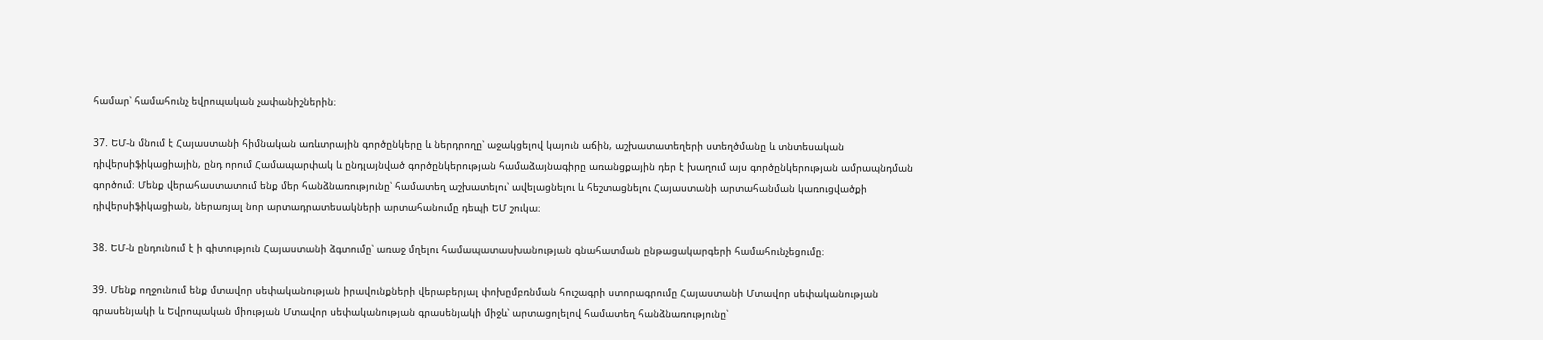համար՝ համահունչ եվրոպական չափանիշներին։

37. ԵՄ-ն մնում է Հայաստանի հիմնական առևտրային գործընկերը և ներդրողը՝ աջակցելով կայուն աճին, աշխատատեղերի ստեղծմանը և տնտեսական դիվերսիֆիկացիային, ընդ որում Համապարփակ և ընդլայնված գործընկերության համաձայնագիրը առանցքային դեր է խաղում այս գործընկերության ամրապնդման գործում։ Մենք վերահաստատում ենք մեր հանձնառությունը՝ համատեղ աշխատելու՝ ավելացնելու և հեշտացնելու Հայաստանի արտահանման կառուցվածքի դիվերսիֆիկացիան, ներառյալ նոր արտադրատեսակների արտահանումը դեպի ԵՄ շուկա։

38. ԵՄ-ն ընդունում է ի գիտություն Հայաստանի ձգտումը՝ առաջ մղելու համապատասխանության գնահատման ընթացակարգերի համահունչեցումը։

39. Մենք ողջունում ենք մտավոր սեփականության իրավունքների վերաբերյալ փոխըմբռնման հուշագրի ստորագրումը Հայաստանի Մտավոր սեփականության գրասենյակի և Եվրոպական միության Մտավոր սեփականության գրասենյակի միջև՝ արտացոլելով համատեղ հանձնառությունը՝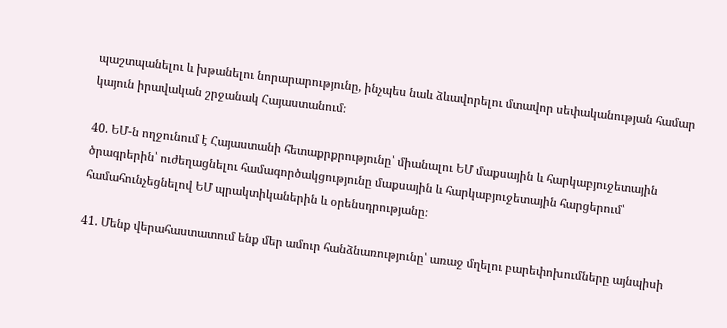պաշտպանելու և խթանելու նորարարությունը, ինչպես նաև ձևավորելու մտավոր սեփականության համար կայուն իրավական շրջանակ Հայաստանում։

40. ԵՄ-ն ողջունում է Հայաստանի հետաքրքրությունը՝ միանալու ԵՄ մաքսային և հարկաբյուջետային ծրագրերին՝ ուժեղացնելու համագործակցությունը մաքսային և հարկաբյուջետային հարցերում՝ համահունչեցնելով ԵՄ պրակտիկաներին և օրենսդրությանը։

41. Մենք վերահաստատում ենք մեր ամուր հանձնառությունը՝ առաջ մղելու բարեփոխումները այնպիսի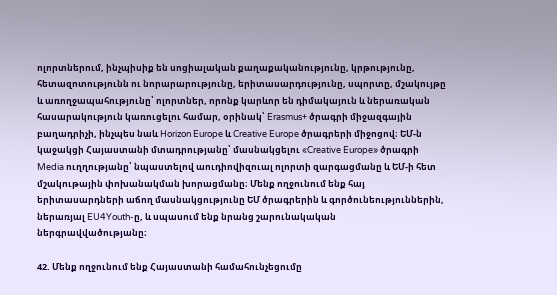ոլորտներում, ինչպիսիք են սոցիալական քաղաքականությունը, կրթությունը, հետազոտությունն ու նորարարությունը, երիտասարդությունը, սպորտը, մշակույթը և առողջապահությունը՝ ոլորտներ, որոնք կարևոր են դիմակայուն և ներառական հասարակություն կառուցելու համար, օրինակ՝ Erasmus+ ծրագրի միջազգային բաղադրիչի, ինչպես նաև Horizon Europe և Creative Europe ծրագրերի միջոցով։ ԵՄ-ն կաջակցի Հայաստանի մտադրությանը՝ մասնակցելու «Creative Europe» ծրագրի Media ուղղությանը՝ նպաստելով աուդիովիզուալ ոլորտի զարգացմանը և ԵՄ-ի հետ մշակութային փոխանակման խորացմանը։ Մենք ողջունում ենք հայ երիտասարդների աճող մասնակցությունը ԵՄ ծրագրերին և գործունեություններին, ներառյալ EU4Youth-ը, և սպասում ենք նրանց շարունակական ներգրավվածությանը։

42. Մենք ողջունում ենք Հայաստանի համահունչեցումը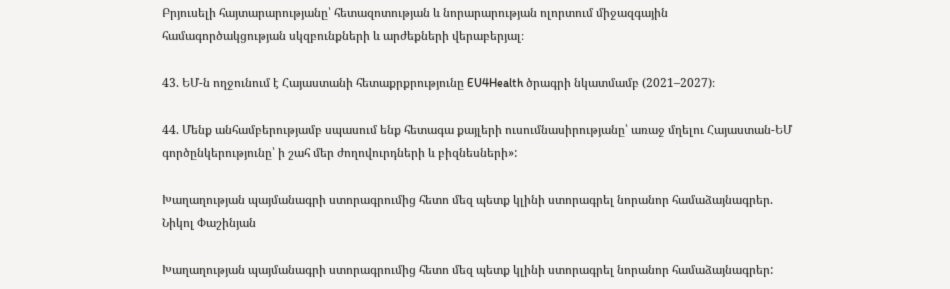Բրյուսելի հայտարարությանը՝ հետազոտության և նորարարության ոլորտում միջազգային համագործակցության սկզբունքների և արժեքների վերաբերյալ։

43. ԵՄ-ն ողջունում է Հայաստանի հետաքրքրությունը EU4Health ծրագրի նկատմամբ (2021–2027)։

44. Մենք անհամբերությամբ սպասում ենք հետագա քայլերի ուսումնասիրությանը՝ առաջ մղելու Հայաստան-ԵՄ գործընկերությունը՝ ի շահ մեր ժողովուրդների և բիզնեսների»:

Խաղաղության պայմանագրի ստորագրումից հետո մեզ պետք կլինի ստորագրել նորանոր համաձայնագրեր. Նիկոլ Փաշինյան

Խաղաղության պայմանագրի ստորագրումից հետո մեզ պետք կլինի ստորագրել նորանոր համաձայնագրեր: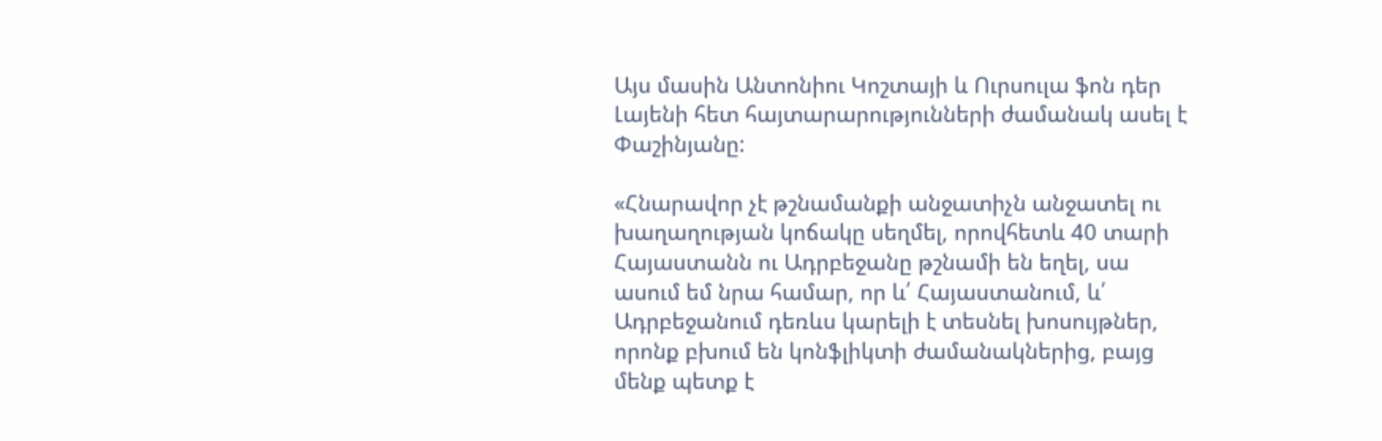Այս մասին Անտոնիու Կոշտայի և Ուրսուլա ֆոն դեր Լայենի հետ հայտարարությունների ժամանակ ասել է Փաշինյանը:

«Հնարավոր չէ թշնամանքի անջատիչն անջատել ու խաղաղության կոճակը սեղմել, որովհետև 40 տարի Հայաստանն ու Ադրբեջանը թշնամի են եղել, սա ասում եմ նրա համար, որ և՛ Հայաստանում, և՛ Ադրբեջանում դեռևս կարելի է տեսնել խոսույթներ, որոնք բխում են կոնֆլիկտի ժամանակներից, բայց մենք պետք է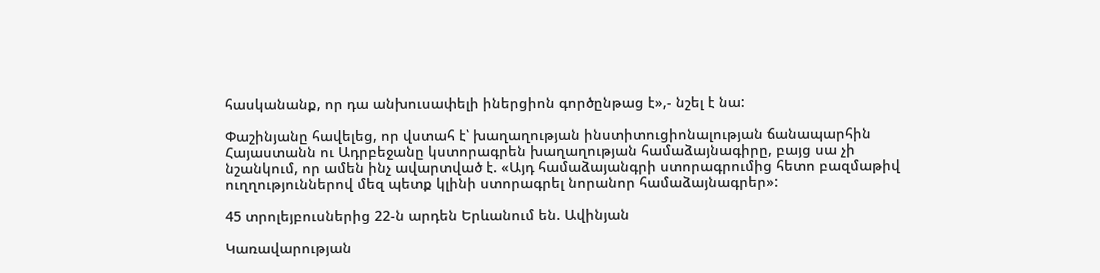հասկանանք, որ դա անխուսափելի իներցիոն գործընթաց է»,- նշել է նա:

Փաշինյանը հավելեց, որ վստահ է՝ խաղաղության ինստիտուցիոնալության ճանապարհին Հայաստանն ու Ադրբեջանը կստորագրեն խաղաղության համաձայնագիրը, բայց սա չի նշանկում, որ ամեն ինչ ավարտված է. «Այդ համաձայանգրի ստորագրումից հետո բազմաթիվ ուղղություններով մեզ պետք կլինի ստորագրել նորանոր համաձայնագրեր»:

45 տրոլեյբուսներից 22-ն արդեն Երևանում են. Ավինյան

Կառավարության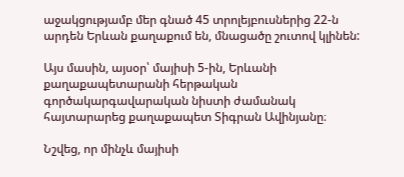աջակցությամբ մեր գնած 45 տրոլեյբուսներից 22-ն արդեն Երևան քաղաքում են, մնացածը շուտով կլինեն:

Այս մասին, այսօր՝ մայիսի 5-ին, Երևանի քաղաքապետարանի հերթական գործակարգավարական նիստի ժամանակ հայտարարեց քաղաքապետ Տիգրան Ավինյանը։

Նշվեց, որ մինչև մայիսի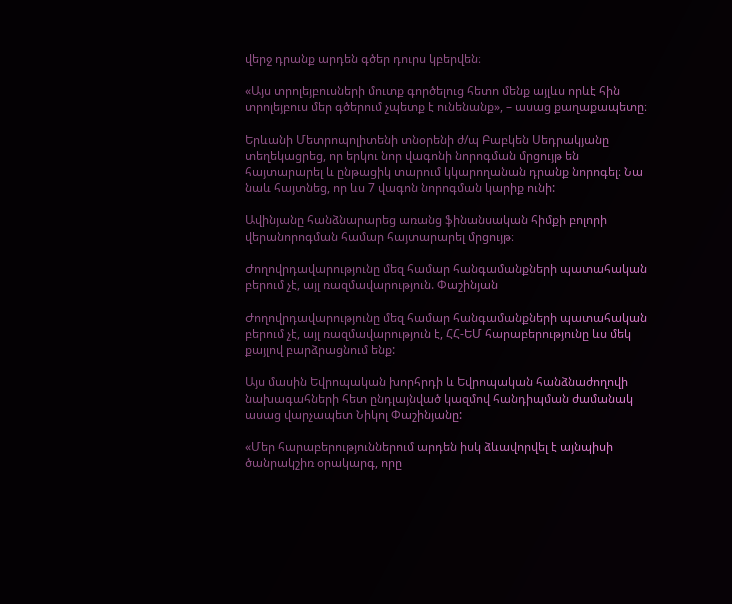վերջ դրանք արդեն գծեր դուրս կբերվեն։

«Այս տրոլեյբուսների մուտք գործելուց հետո մենք այլևս որևէ հին տրոլեյբուս մեր գծերում չպետք է ունենանք», – ասաց քաղաքապետը։

Երևանի Մետրոպոլիտենի տնօրենի ժ/պ Բաբկեն Սեդրակյանը տեղեկացրեց, որ երկու նոր վագոնի նորոգման մրցույթ են հայտարարել և ընթացիկ տարում կկարողանան դրանք նորոգել։ Նա նաև հայտնեց, որ ևս 7 վագոն նորոգման կարիք ունի:

Ավինյանը հանձնարարեց առանց ֆինանսական հիմքի բոլորի վերանորոգման համար հայտարարել մրցույթ։

Ժողովրդավարությունը մեզ համար հանգամանքների պատահական բերում չէ, այլ ռազմավարություն. Փաշինյան

Ժողովրդավարությունը մեզ համար հանգամանքների պատահական բերում չէ, այլ ռազմավարություն է, ՀՀ-ԵՄ հարաբերությունը ևս մեկ քայլով բարձրացնում ենք:

Այս մասին Եվրոպական խորհրդի և Եվրոպական հանձնաժողովի նախագահների հետ ընդլայնված կազմով հանդիպման ժամանակ ասաց վարչապետ Նիկոլ Փաշինյանը:

«Մեր հարաբերություններում արդեն իսկ ձևավորվել է այնպիսի ծանրակշիռ օրակարգ, որը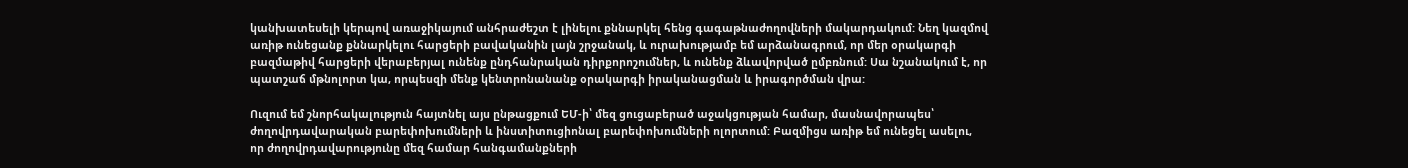կանխատեսելի կերպով առաջիկայում անհրաժեշտ է լինելու քննարկել հենց գագաթնաժողովների մակարդակում: Նեղ կազմով առիթ ունեցանք քննարկելու հարցերի բավականին լայն շրջանակ, և ուրախությամբ եմ արձանագրում, որ մեր օրակարգի բազմաթիվ հարցերի վերաբերյալ ունենք ընդհանրական դիրքորոշումներ, և ունենք ձևավորված ըմբռնում: Սա նշանակում է, որ պատշաճ մթնոլորտ կա, որպեսզի մենք կենտրոնանանք օրակարգի իրականացման և իրագործման վրա:

Ուզում եմ շնորհակալություն հայտնել այս ընթացքում ԵՄ-ի՝ մեզ ցուցաբերած աջակցության համար, մասնավորապես՝ ժողովրդավարական բարեփոխումների և ինստիտուցիոնալ բարեփոխումների ոլորտում: Բազմիցս առիթ եմ ունեցել ասելու, որ ժողովրդավարությունը մեզ համար հանգամանքների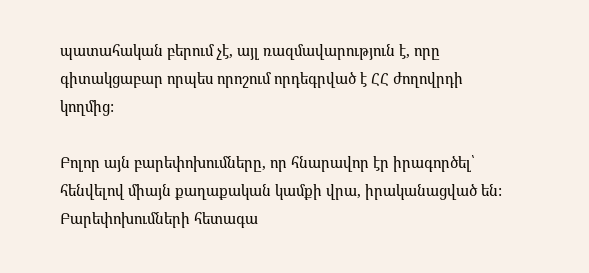պատահական բերում չէ, այլ ռազմավարություն է, որը գիտակցաբար որպես որոշում որդեգրված է ՀՀ ժողովրդի կողմից:

Բոլոր այն բարեփոխումները, որ հնարավոր էր իրագործել՝ հենվելով միայն քաղաքական կամքի վրա, իրականացված են: Բարեփոխումների հետագա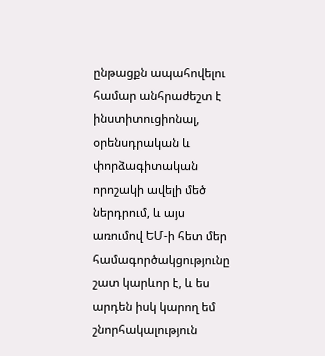ընթացքն ապահովելու համար անհրաժեշտ է ինստիտուցիոնալ, օրենսդրական և փորձագիտական որոշակի ավելի մեծ ներդրում, և այս առումով ԵՄ-ի հետ մեր համագործակցությունը շատ կարևոր է, և ես արդեն իսկ կարող եմ շնորհակալություն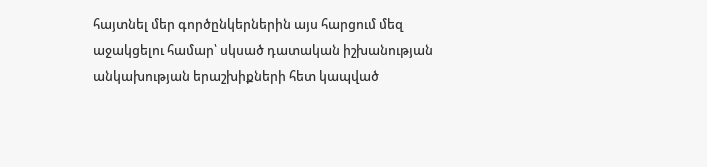հայտնել մեր գործընկերներին այս հարցում մեզ աջակցելու համար՝ սկսած դատական իշխանության անկախության երաշխիքների հետ կապված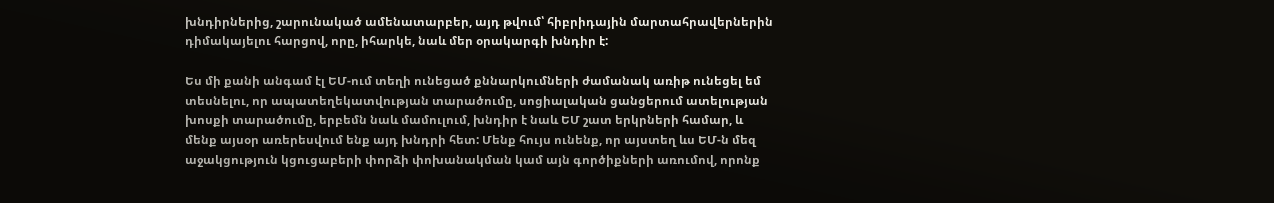խնդիրներից, շարունակած ամենատարբեր, այդ թվում՝ հիբրիդային մարտահրավերներին դիմակայելու հարցով, որը, իհարկե, նաև մեր օրակարգի խնդիր է:

Ես մի քանի անգամ էլ ԵՄ-ում տեղի ունեցած քննարկումների ժամանակ առիթ ունեցել եմ տեսնելու, որ ապատեղեկատվության տարածումը, սոցիալական ցանցերում ատելության խոսքի տարածումը, երբեմն նաև մամուլում, խնդիր է նաև ԵՄ շատ երկրների համար, և մենք այսօր առերեսվում ենք այդ խնդրի հետ: Մենք հույս ունենք, որ այստեղ ևս ԵՄ-ն մեզ աջակցություն կցուցաբերի փորձի փոխանակման կամ այն գործիքների առումով, որոնք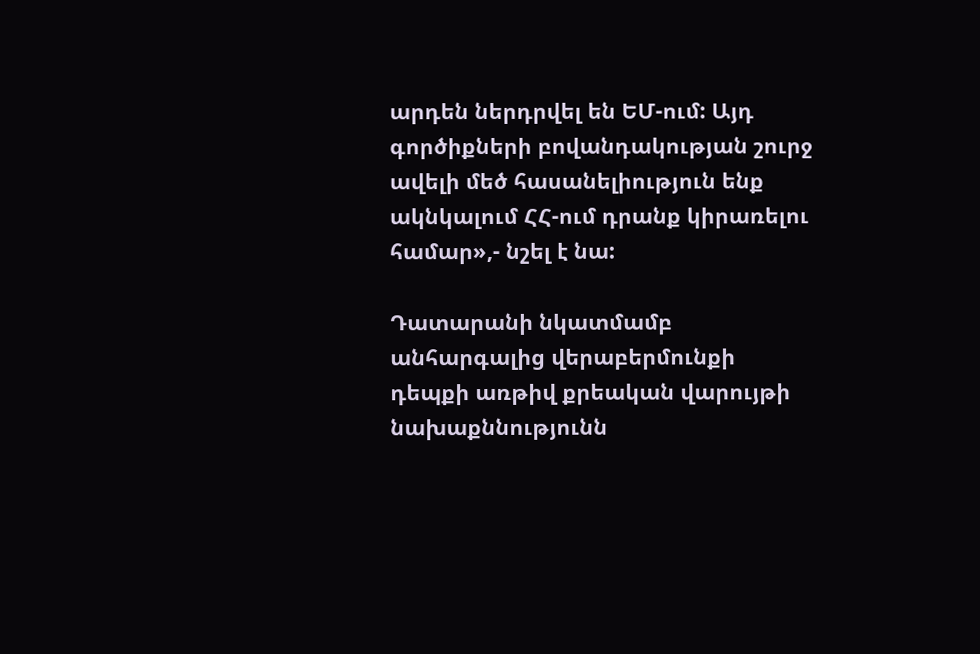արդեն ներդրվել են ԵՄ-ում: Այդ գործիքների բովանդակության շուրջ ավելի մեծ հասանելիություն ենք ակնկալում ՀՀ-ում դրանք կիրառելու համար»,- նշել է նա:

Դատարանի նկատմամբ անհարգալից վերաբերմունքի դեպքի առթիվ քրեական վարույթի նախաքննությունն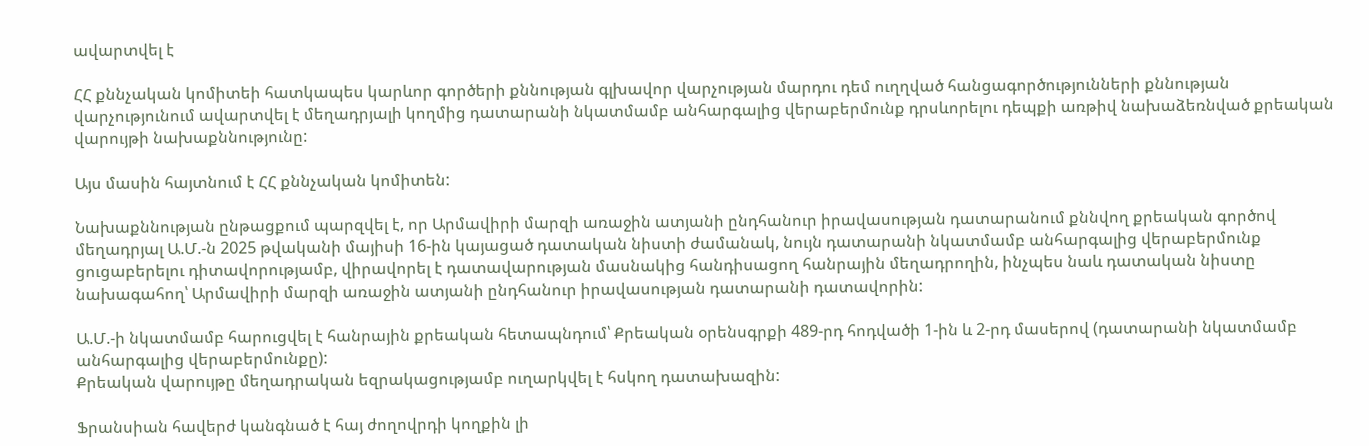ավարտվել է

ՀՀ քննչական կոմիտեի հատկապես կարևոր գործերի քննության գլխավոր վարչության մարդու դեմ ուղղված հանցագործությունների քննության վարչությունում ավարտվել է մեղադրյալի կողմից դատարանի նկատմամբ անհարգալից վերաբերմունք դրսևորելու դեպքի առթիվ նախաձեռնված քրեական վարույթի նախաքննությունը:

Այս մասին հայտնում է ՀՀ քննչական կոմիտեն:

Նախաքննության ընթացքում պարզվել է, որ Արմավիրի մարզի առաջին ատյանի ընդհանուր իրավասության դատարանում քննվող քրեական գործով մեղադրյալ Ա.Մ.-ն 2025 թվականի մայիսի 16-ին կայացած դատական նիստի ժամանակ, նույն դատարանի նկատմամբ անհարգալից վերաբերմունք ցուցաբերելու դիտավորությամբ, վիրավորել է դատավարության մասնակից հանդիսացող հանրային մեղադրողին, ինչպես նաև դատական նիստը նախագահող՝ Արմավիրի մարզի առաջին ատյանի ընդհանուր իրավասության դատարանի դատավորին:

Ա.Մ.-ի նկատմամբ հարուցվել է հանրային քրեական հետապնդում՝ Քրեական օրենսգրքի 489-րդ հոդվածի 1-ին և 2-րդ մասերով (դատարանի նկատմամբ անհարգալից վերաբերմունքը):
Քրեական վարույթը մեղադրական եզրակացությամբ ուղարկվել է հսկող դատախազին:

Ֆրանսիան հավերժ կանգնած է հայ ժողովրդի կողքին լի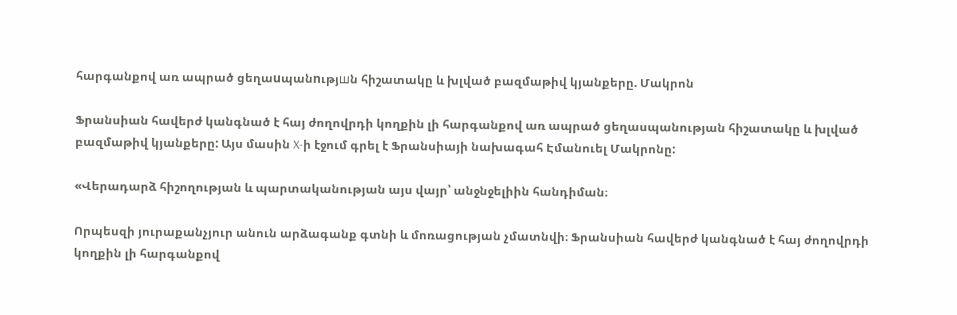հարգանքով առ ապրած ցեղաuպանnւթյшն հիշատակը և խլված բազմաթիվ կյանքերը. Մակրոն

Ֆրանսիան հավերժ կանգնած է հայ ժողովրդի կողքին լի հարգանքով առ ապրած ցեղասպանության հիշատակը և խլված բազմաթիվ կյանքերը: Այս մասին X-ի էջում գրել է Ֆրանսիայի նախագահ Էմանուել Մակրոնը:

«Վերադարձ հիշողության և պարտականության այս վայր՝ անջնջելիին հանդիման։

Որպեսզի յուրաքանչյուր անուն արձագանք գտնի և մոռացության չմատնվի։ Ֆրանսիան հավերժ կանգնած է հայ ժողովրդի կողքին լի հարգանքով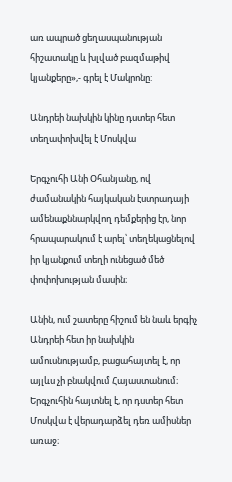առ ապրած ցեղասպանության հիշատակը և խլված բազմաթիվ կյանքերը»,- գրել է Մակրոնը:

Անդրեի նախկին կինը դստեր հետ տեղափոխվել է Մոսկվա

Երգչուհի Անի Օհանյանը, ով ժամանակին հայկական էստրադայի ամենաքննարկվող դեմքերից էր, նոր հրապարակում է արել՝ տեղեկացնելով իր կյանքում տեղի ունեցած մեծ փոփոխության մասին։

Անին, ում շատերը հիշում են նաև երգիչ Անդրեի հետ իր նախկին ամուսնությամբ, բացահայտել է, որ այլևս չի բնակվում Հայաստանում։ Երգչուհին հայտնել է, որ դստեր հետ Մոսկվա է վերադարձել դեռ ամիսներ առաջ։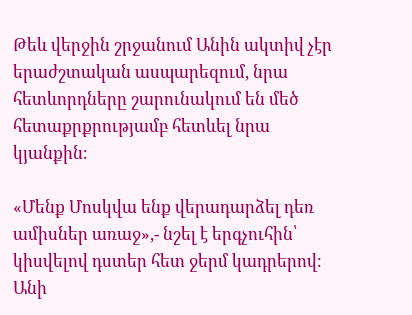Թեև վերջին շրջանում Անին ակտիվ չէր երաժշտական ասպարեզում, նրա հետևորդները շարունակում են մեծ հետաքրքրությամբ հետևել նրա կյանքին։

«Մենք Մոսկվա ենք վերադարձել դեռ ամիսներ առաջ»,- նշել է երգչուհին՝ կիսվելով դստեր հետ ջերմ կադրերով։ Անի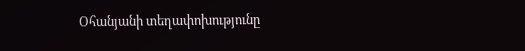Օհանյանի տեղափոխությունը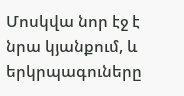Մոսկվա նոր էջ է նրա կյանքում, և երկրպագուները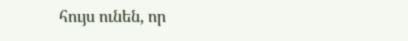հույս ունեն, որ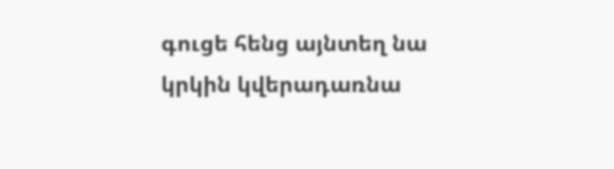գուցե հենց այնտեղ նա կրկին կվերադառնա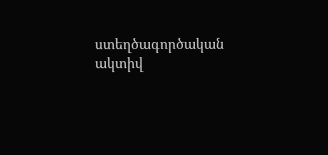ստեղծագործական ակտիվ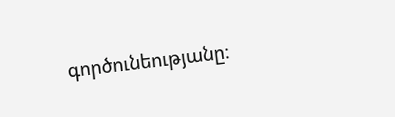գործունեությանը։